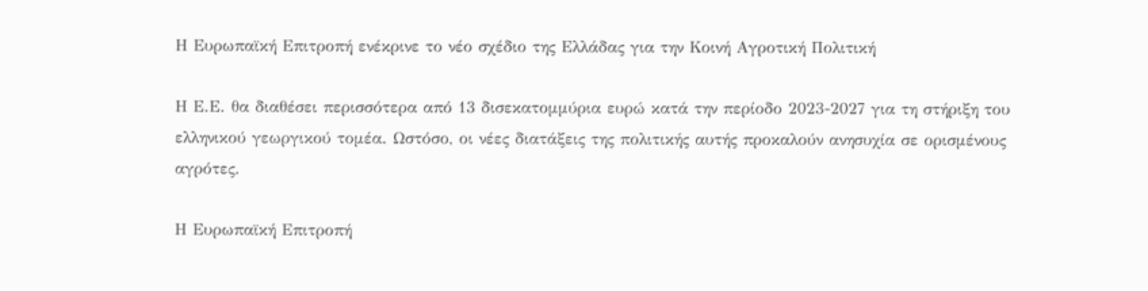Η Ευρωπαϊκή Επιτροπή ενέκρινε το νέο σχέδιο της Ελλάδας για την Κοινή Αγροτική Πολιτική

Η Ε.Ε. θα διαθέσει περισσότερα από 13 δισεκατομμύρια ευρώ κατά την περίοδο 2023-2027 για τη στήριξη του ελληνικού γεωργικού τομέα. Ωστόσο, οι νέες διατάξεις της πολιτικής αυτής προκαλούν ανησυχία σε ορισμένους αγρότες.

Η Ευρωπαϊκή Επιτροπή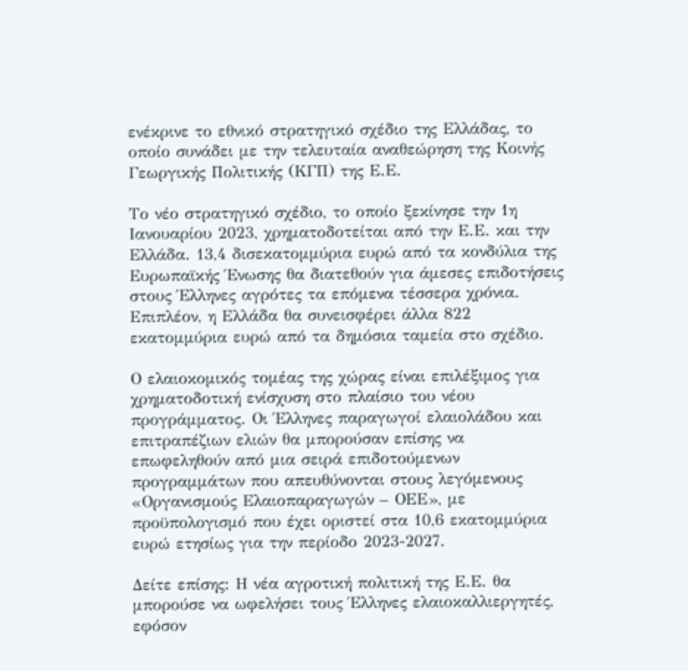ενέκρινε το εθνικό στρατηγικό σχέδιο της Ελλάδας, το οποίο συνάδει με την τελευταία αναθεώρηση της Κοινής Γεωργικής Πολιτικής (ΚΓΠ) της Ε.Ε.

Το νέο στρατηγικό σχέδιο, το οποίο ξεκίνησε την 1η Ιανουαρίου 2023, χρηματοδοτείται από την Ε.Ε. και την Ελλάδα. 13,4 δισεκατομμύρια ευρώ από τα κονδύλια της Ευρωπαϊκής Ένωσης θα διατεθούν για άμεσες επιδοτήσεις στους Έλληνες αγρότες τα επόμενα τέσσερα χρόνια. Επιπλέον, η Ελλάδα θα συνεισφέρει άλλα 822 εκατομμύρια ευρώ από τα δημόσια ταμεία στο σχέδιο.

Ο ελαιοκομικός τομέας της χώρας είναι επιλέξιμος για χρηματοδοτική ενίσχυση στο πλαίσιο του νέου προγράμματος. Οι Έλληνες παραγωγοί ελαιολάδου και επιτραπέζιων ελιών θα μπορούσαν επίσης να επωφεληθούν από μια σειρά επιδοτούμενων προγραμμάτων που απευθύνονται στους λεγόμενους «Οργανισμούς Ελαιοπαραγωγών – ΟΕΕ», με προϋπολογισμό που έχει οριστεί στα 10,6 εκατομμύρια ευρώ ετησίως για την περίοδο 2023-2027.

Δείτε επίσης: Η νέα αγροτική πολιτική της Ε.Ε. θα μπορούσε να ωφελήσει τους Έλληνες ελαιοκαλλιεργητές, εφόσον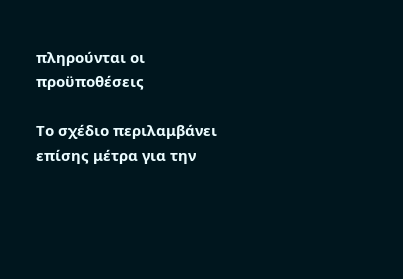πληρούνται οι προϋποθέσεις

Το σχέδιο περιλαμβάνει επίσης μέτρα για την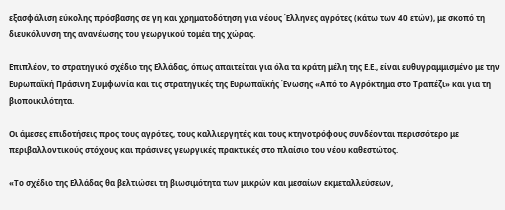εξασφάλιση εύκολης πρόσβασης σε γη και χρηματοδότηση για νέους Έλληνες αγρότες (κάτω των 40 ετών), με σκοπό τη διευκόλυνση της ανανέωσης του γεωργικού τομέα της χώρας.

Επιπλέον, το στρατηγικό σχέδιο της Ελλάδας, όπως απαιτείται για όλα τα κράτη μέλη της Ε.Ε., είναι ευθυγραμμισμένο με την Ευρωπαϊκή Πράσινη Συμφωνία και τις στρατηγικές της Ευρωπαϊκής Ένωσης «Από το Αγρόκτημα στο Τραπέζι» και για τη βιοποικιλότητα.

Οι άμεσες επιδοτήσεις προς τους αγρότες, τους καλλιεργητές και τους κτηνοτρόφους συνδέονται περισσότερο με περιβαλλοντικούς στόχους και πράσινες γεωργικές πρακτικές στο πλαίσιο του νέου καθεστώτος.

«Το σχέδιο της Ελλάδας θα βελτιώσει τη βιωσιμότητα των μικρών και μεσαίων εκμεταλλεύσεων,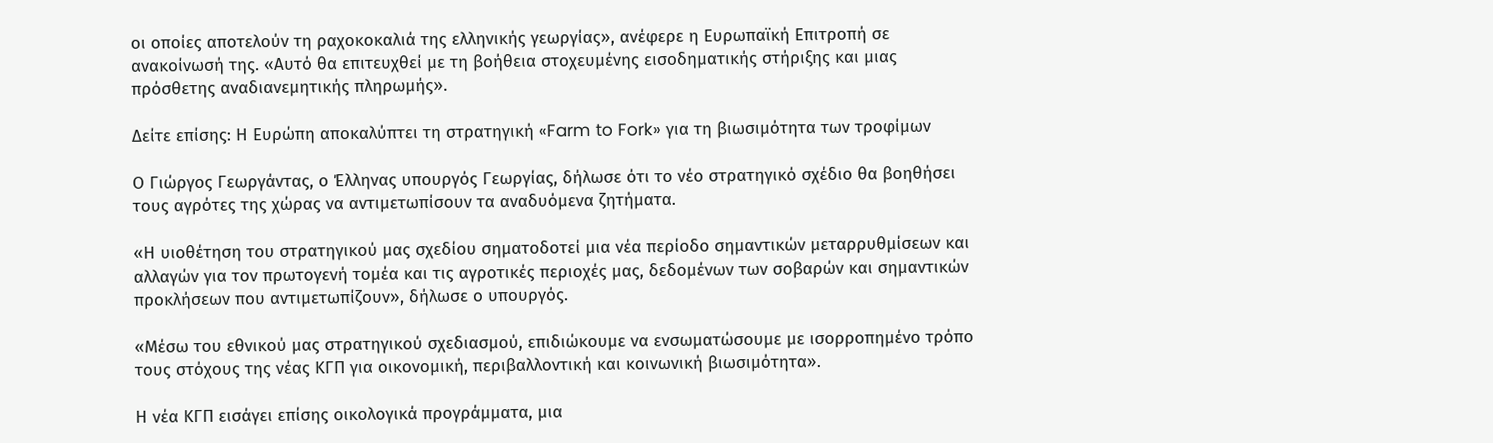οι οποίες αποτελούν τη ραχοκοκαλιά της ελληνικής γεωργίας», ανέφερε η Ευρωπαϊκή Επιτροπή σε ανακοίνωσή της. «Αυτό θα επιτευχθεί με τη βοήθεια στοχευμένης εισοδηματικής στήριξης και μιας πρόσθετης αναδιανεμητικής πληρωμής».

Δείτε επίσης: Η Ευρώπη αποκαλύπτει τη στρατηγική «Farm to Fork» για τη βιωσιμότητα των τροφίμων

Ο Γιώργος Γεωργάντας, ο Έλληνας υπουργός Γεωργίας, δήλωσε ότι το νέο στρατηγικό σχέδιο θα βοηθήσει τους αγρότες της χώρας να αντιμετωπίσουν τα αναδυόμενα ζητήματα.

«Η υιοθέτηση του στρατηγικού μας σχεδίου σηματοδοτεί μια νέα περίοδο σημαντικών μεταρρυθμίσεων και αλλαγών για τον πρωτογενή τομέα και τις αγροτικές περιοχές μας, δεδομένων των σοβαρών και σημαντικών προκλήσεων που αντιμετωπίζουν», δήλωσε ο υπουργός.

«Μέσω του εθνικού μας στρατηγικού σχεδιασμού, επιδιώκουμε να ενσωματώσουμε με ισορροπημένο τρόπο τους στόχους της νέας ΚΓΠ για οικονομική, περιβαλλοντική και κοινωνική βιωσιμότητα».

Η νέα ΚΓΠ εισάγει επίσης οικολογικά προγράμματα, μια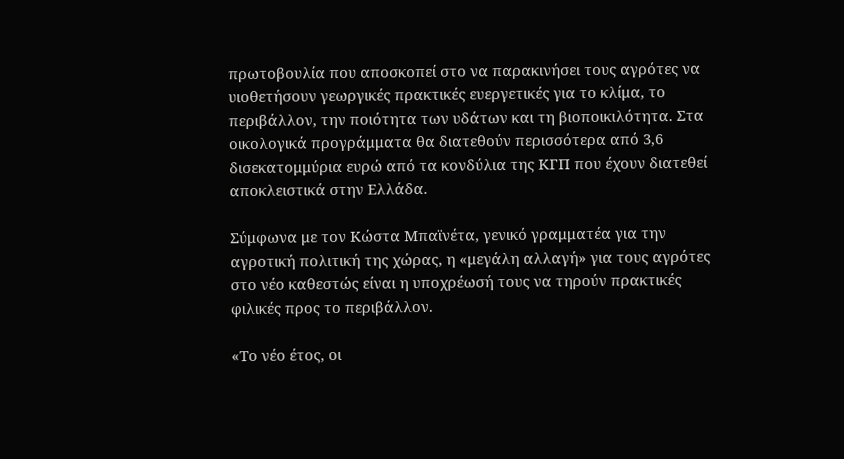πρωτοβουλία που αποσκοπεί στο να παρακινήσει τους αγρότες να υιοθετήσουν γεωργικές πρακτικές ευεργετικές για το κλίμα, το περιβάλλον, την ποιότητα των υδάτων και τη βιοποικιλότητα. Στα οικολογικά προγράμματα θα διατεθούν περισσότερα από 3,6 δισεκατομμύρια ευρώ από τα κονδύλια της ΚΓΠ που έχουν διατεθεί αποκλειστικά στην Ελλάδα.

Σύμφωνα με τον Κώστα Μπαϊνέτα, γενικό γραμματέα για την αγροτική πολιτική της χώρας, η «μεγάλη αλλαγή» για τους αγρότες στο νέο καθεστώς είναι η υποχρέωσή τους να τηρούν πρακτικές φιλικές προς το περιβάλλον.

«Το νέο έτος, οι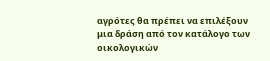αγρότες θα πρέπει να επιλέξουν μια δράση από τον κατάλογο των οικολογικών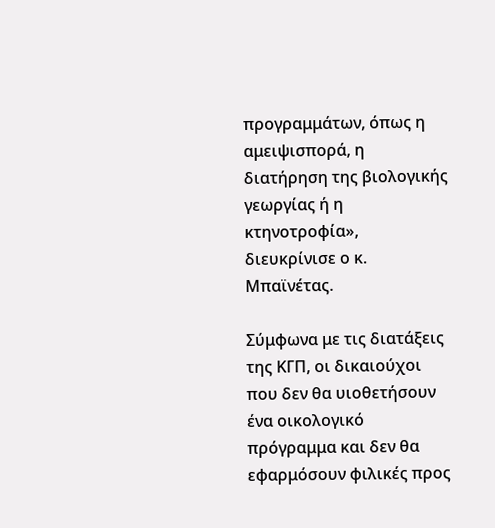προγραμμάτων, όπως η αμειψισπορά, η διατήρηση της βιολογικής γεωργίας ή η κτηνοτροφία», διευκρίνισε ο κ. Μπαϊνέτας.

Σύμφωνα με τις διατάξεις της ΚΓΠ, οι δικαιούχοι που δεν θα υιοθετήσουν ένα οικολογικό πρόγραμμα και δεν θα εφαρμόσουν φιλικές προς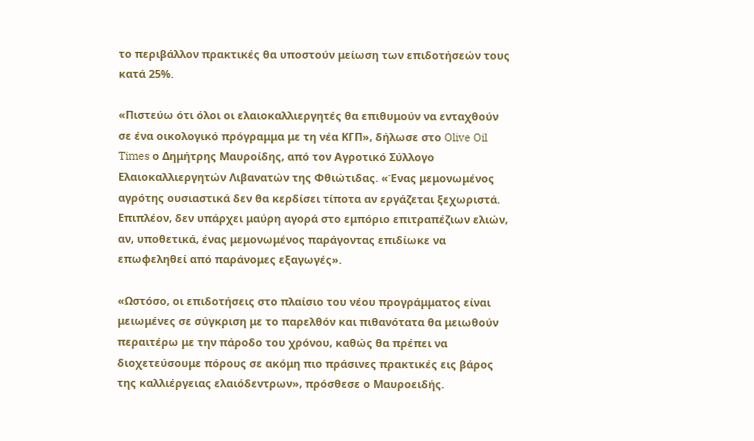το περιβάλλον πρακτικές θα υποστούν μείωση των επιδοτήσεών τους κατά 25%.

«Πιστεύω ότι όλοι οι ελαιοκαλλιεργητές θα επιθυμούν να ενταχθούν σε ένα οικολογικό πρόγραμμα με τη νέα ΚΓΠ», δήλωσε στο Olive Oil Times ο Δημήτρης Μαυροίδης, από τον Αγροτικό Σύλλογο Ελαιοκαλλιεργητών Λιβανατών της Φθιώτιδας. «Ένας μεμονωμένος αγρότης ουσιαστικά δεν θα κερδίσει τίποτα αν εργάζεται ξεχωριστά. Επιπλέον, δεν υπάρχει μαύρη αγορά στο εμπόριο επιτραπέζιων ελιών, αν, υποθετικά, ένας μεμονωμένος παράγοντας επιδίωκε να επωφεληθεί από παράνομες εξαγωγές».

«Ωστόσο, οι επιδοτήσεις στο πλαίσιο του νέου προγράμματος είναι μειωμένες σε σύγκριση με το παρελθόν και πιθανότατα θα μειωθούν περαιτέρω με την πάροδο του χρόνου, καθώς θα πρέπει να διοχετεύσουμε πόρους σε ακόμη πιο πράσινες πρακτικές εις βάρος της καλλιέργειας ελαιόδεντρων», πρόσθεσε ο Μαυροειδής.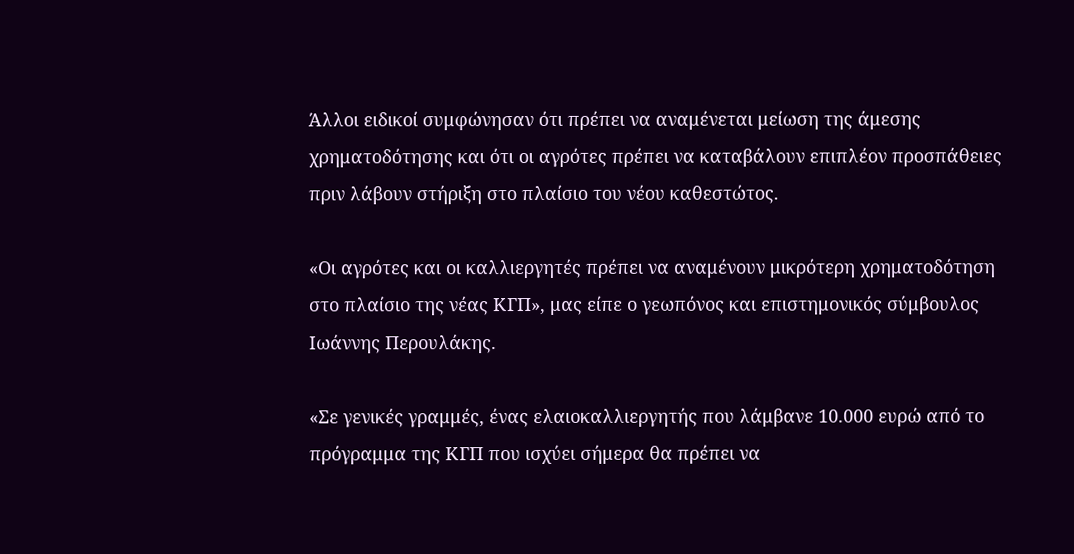Άλλοι ειδικοί συμφώνησαν ότι πρέπει να αναμένεται μείωση της άμεσης χρηματοδότησης και ότι οι αγρότες πρέπει να καταβάλουν επιπλέον προσπάθειες πριν λάβουν στήριξη στο πλαίσιο του νέου καθεστώτος.

«Οι αγρότες και οι καλλιεργητές πρέπει να αναμένουν μικρότερη χρηματοδότηση στο πλαίσιο της νέας ΚΓΠ», μας είπε ο γεωπόνος και επιστημονικός σύμβουλος Ιωάννης Περουλάκης.

«Σε γενικές γραμμές, ένας ελαιοκαλλιεργητής που λάμβανε 10.000 ευρώ από το πρόγραμμα της ΚΓΠ που ισχύει σήμερα θα πρέπει να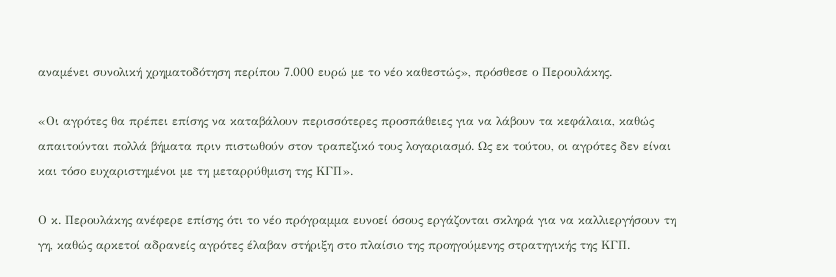αναμένει συνολική χρηματοδότηση περίπου 7.000 ευρώ με το νέο καθεστώς», πρόσθεσε ο Περουλάκης.

«Οι αγρότες θα πρέπει επίσης να καταβάλουν περισσότερες προσπάθειες για να λάβουν τα κεφάλαια, καθώς απαιτούνται πολλά βήματα πριν πιστωθούν στον τραπεζικό τους λογαριασμό. Ως εκ τούτου, οι αγρότες δεν είναι και τόσο ευχαριστημένοι με τη μεταρρύθμιση της ΚΓΠ».

Ο κ. Περουλάκης ανέφερε επίσης ότι το νέο πρόγραμμα ευνοεί όσους εργάζονται σκληρά για να καλλιεργήσουν τη γη, καθώς αρκετοί αδρανείς αγρότες έλαβαν στήριξη στο πλαίσιο της προηγούμενης στρατηγικής της ΚΓΠ.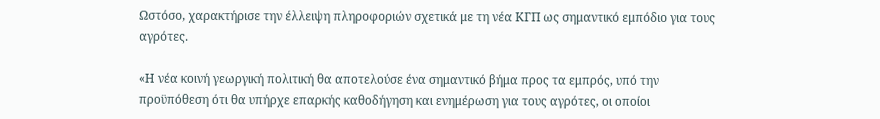Ωστόσο, χαρακτήρισε την έλλειψη πληροφοριών σχετικά με τη νέα ΚΓΠ ως σημαντικό εμπόδιο για τους αγρότες.

«Η νέα κοινή γεωργική πολιτική θα αποτελούσε ένα σημαντικό βήμα προς τα εμπρός, υπό την προϋπόθεση ότι θα υπήρχε επαρκής καθοδήγηση και ενημέρωση για τους αγρότες, οι οποίοι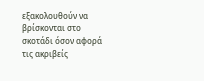εξακολουθούν να βρίσκονται στο σκοτάδι όσον αφορά τις ακριβείς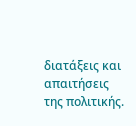διατάξεις και απαιτήσεις της πολιτικής.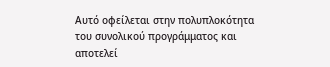Αυτό οφείλεται στην πολυπλοκότητα του συνολικού προγράμματος και αποτελεί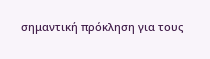σημαντική πρόκληση για τους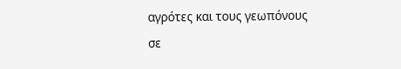αγρότες και τους γεωπόνους σε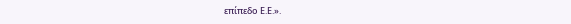επίπεδο Ε.Ε.».